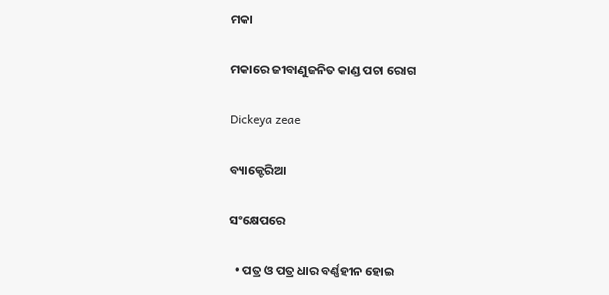ମକା

ମକାରେ ଜୀବାଣୁଜନିତ କାଣ୍ଡ ପଚା ରୋଗ

Dickeya zeae

ବ୍ୟାକ୍ଟେରିଆ

ସଂକ୍ଷେପରେ

  • ପତ୍ର ଓ ପତ୍ର ଧାର ବର୍ଣ୍ଣହୀନ ହୋଇ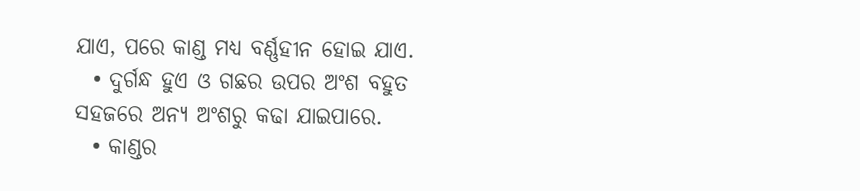ଯାଏ, ପରେ କାଣ୍ଡ ମଧ୍ୟ ବର୍ଣ୍ଣହୀନ ହୋଇ ଯାଏ.
  • ଦୁର୍ଗନ୍ଧ ହୁଏ ଓ ଗଛର ଉପର ଅଂଶ ବହୁତ ସହଜରେ ଅନ୍ୟ ଅଂଶରୁ କଢା ଯାଇପାରେ.
  • କାଣ୍ଡର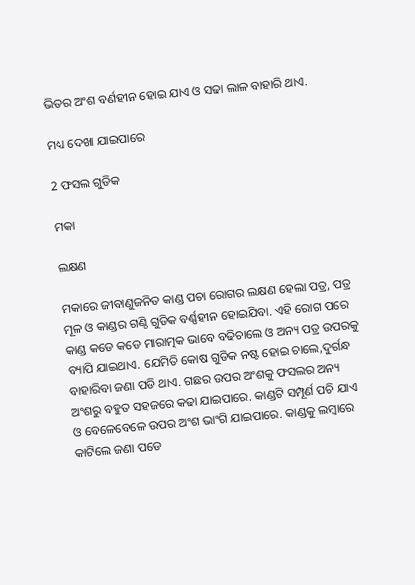ଭିତର ଅଂଶ ବର୍ଣହୀନ ହୋଇ ଯାଏ ଓ ସଢା ଲାଳ ବାହାରି ଥାଏ.

ମଧ୍ୟ ଦେଖା ଯାଇପାରେ

2 ଫସଲ ଗୁଡିକ

ମକା

ଲକ୍ଷଣ

ମକାରେ ଜୀବାଣୁଜନିତ କାଣ୍ଡ ପଚା ରୋଗର ଲକ୍ଷଣ ହେଲା ପତ୍ର, ପତ୍ର ମୂଳ ଓ କାଣ୍ଡର ଗଣ୍ଠି ଗୁଡିକ ବର୍ଣ୍ଣହୀନ ହୋଇଯିବା. ଏହି ରୋଗ ପରେ କାଣ୍ଡ କଡେ କଡେ ମାରାତ୍ମକ ଭାବେ ବଢିଚାଲେ ଓ ଅନ୍ୟ ପତ୍ର ଉପରକୁ ବ୍ୟାପି ଯାଇଥାଏ. ଯେମିତି କୋଷ ଗୁଡିକ ନଷ୍ଟ ହୋଇ ଚାଲେ,ଦୁର୍ଗନ୍ଧ ବାହାରିବା ଜଣା ପଡି ଥାଏ. ଗଛର ଉପର ଅଂଶକୁ ଫସଲର ଅନ୍ୟ ଅଂଶରୁ ବହୁତ ସହଜରେ କଢା ଯାଇପାରେ. କାଣ୍ଡଟି ସମ୍ପୂର୍ଣ ପଚି ଯାଏ ଓ ବେଳେବେଳେ ଉପର ଅଂଶ ଭାଂଗି ଯାଇପାରେ. କାଣ୍ଡକୁ ଲମ୍ବାରେ କାଟିଲେ ଜଣା ପଡେ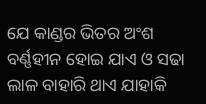ଯେ କାଣ୍ଡର ଭିତର ଅଂଶ ବର୍ଣ୍ଣହୀନ ହୋଇ ଯାଏ ଓ ସଢା ଲାଳ ବାହାରି ଥାଏ ଯାହାକି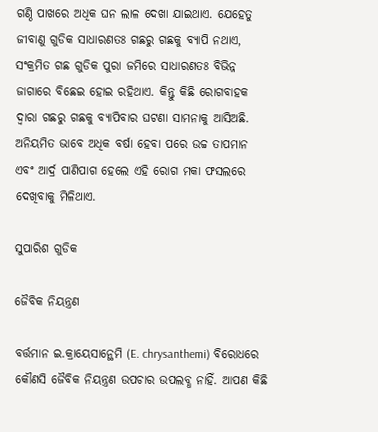ଗଣ୍ଠି ପାଖରେ ଅଧିକ ଘନ ଲାଳ ଦେଖା ଯାଇଥାଏ. ଯେହେତୁ ଜୀବାଣୁ ଗୁଡିକ ସାଧାରଣତଃ ଗଛରୁ ଗଛକୁ ବ୍ୟାପି ନଥାଏ, ସଂକ୍ରମିତ ଗଛ ଗୁଡିକ ପୁରା ଜମିରେ ସାଧାରଣତଃ ବିଭିନ୍ନ ଜାଗାରେ ବିଛେଇ ହୋଇ ରହିଥାଏ. କିନ୍ତୁ କିଛି ରୋଗବାହକ ଦ୍ୱାରା ଗଛରୁ ଗଛକୁ ବ୍ୟାପିବାର ଘଟଣା ସାମନାକୁ ଆସିଅଛି. ଅନିୟମିତ ଭାବେ ଅଧିକ ବର୍ଷା ହେବା ପରେ ଉଚ୍ଚ ତାପମାନ ଏବଂ ଆର୍ଦ୍ର ପାଣିପାଗ ହେଲେ ଏହି ରୋଗ ମକା ଫସଲରେ ଦେଖିବାକୁ ମିଳିଥାଏ.

ସୁପାରିଶ ଗୁଡିକ

ଜୈବିକ ନିୟନ୍ତ୍ରଣ

ବର୍ତ୍ତମାନ ଇ.କ୍ରାୟେସାନ୍ଥେମି (E. chrysanthemi) ବିରୋଧରେ କୌଣସି ଜୈବିକ ନିୟନ୍ତ୍ରଣ ଉପଚାର ଉପଲବ୍ଧ ନାହିଁ. ଆପଣ କିଛି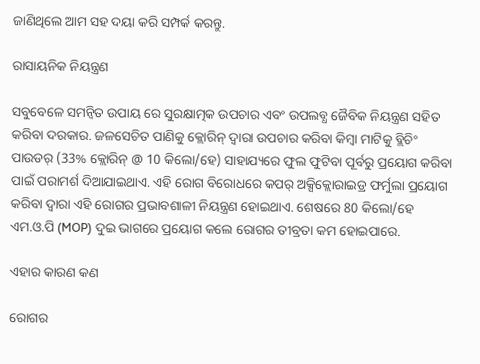ଜାଣିଥିଲେ ଆମ ସହ ଦୟା କରି ସମ୍ପର୍କ କରନ୍ତୁ.

ରାସାୟନିକ ନିୟନ୍ତ୍ରଣ

ସବୁବେଳେ ସମନ୍ବିତ ଉପାୟ ରେ ସୁରକ୍ଷାତ୍ମକ ଉପଚାର ଏବଂ ଉପଲବ୍ଧ ଜୈବିକ ନିୟନ୍ତ୍ରଣ ସହିତ କରିବା ଦରକାର. ଜଳସେଚିତ ପାଣିକୁ କ୍ଲୋରିନ୍ ଦ୍ୱାରା ଉପଚାର କରିବା କିମ୍ବା ମାଟିକୁ ବ୍ଲିଚିଂ ପାଉଡର୍ (33% କ୍ଲୋରିନ୍ @ 10 କିଲୋ/ହେ) ସାହାଯ୍ୟରେ ଫୁଲ ଫୁଟିବା ପୂର୍ବରୁ ପ୍ରୟୋଗ କରିବା ପାଇଁ ପରାମର୍ଶ ଦିଆଯାଇଥାଏ. ଏହି ରୋଗ ବିରୋଧରେ କପର୍ ଅକ୍ସିକ୍ଲୋରାଇଡ୍ର ଫର୍ମୁଲା ପ୍ରୟୋଗ କରିବା ଦ୍ୱାରା ଏହି ରୋଗର ପ୍ରଭାବଶାଳୀ ନିୟନ୍ତ୍ରଣ ହୋଇଥାଏ. ଶେଷରେ 80 କିଲୋ/ହେ ଏମ.ଓ.ପି (MOP) ଦୁଇ ଭାଗରେ ପ୍ରୟୋଗ କଲେ ରୋଗର ତୀବ୍ରତା କମ ହୋଇପାରେ.

ଏହାର କାରଣ କଣ

ରୋଗର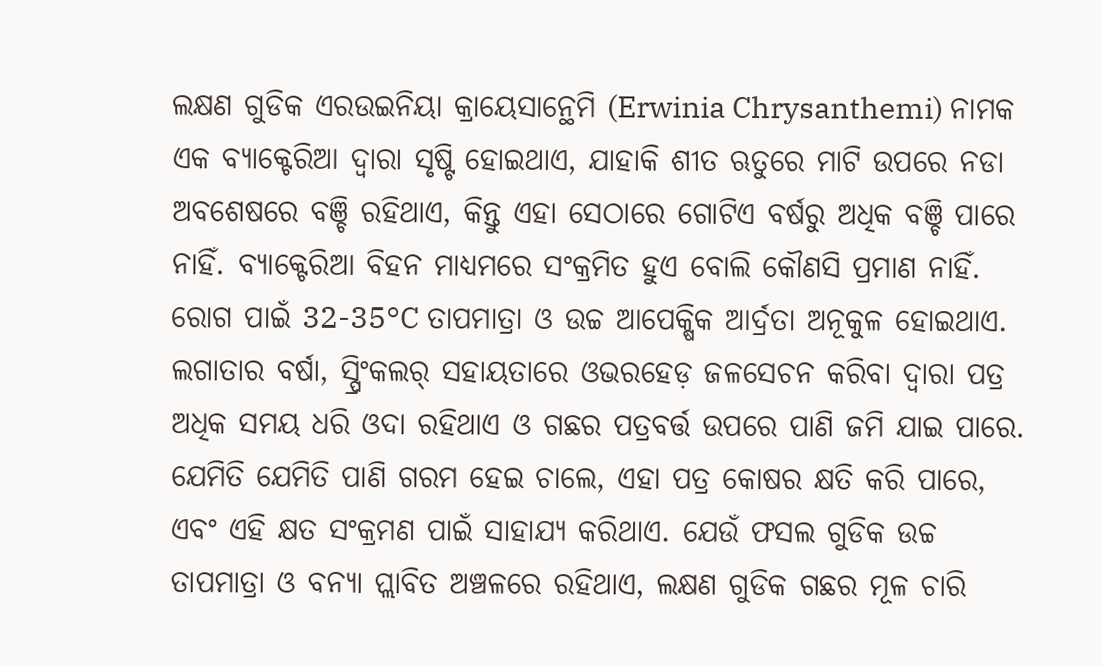ଲକ୍ଷଣ ଗୁଡିକ ଏରଉଇନିୟା କ୍ରାୟେସାନ୍ଥେମି (Erwinia Chrysanthemi) ନାମକ ଏକ ବ୍ୟାକ୍ଟେରିଆ ଦ୍ୱାରା ସୃଷ୍ଟି ହୋଇଥାଏ, ଯାହାକି ଶୀତ ଋତୁରେ ମାଟି ଉପରେ ନଡା ଅବଶେଷରେ ବଞ୍ଚି ରହିଥାଏ, କିନ୍ତୁ ଏହା ସେଠାରେ ଗୋଟିଏ ବର୍ଷରୁ ଅଧିକ ବଞ୍ଚି ପାରେ ନାହିଁ. ବ୍ୟାକ୍ଟେରିଆ ବିହନ ମାଧ୍ୟମରେ ସଂକ୍ରମିତ ହୁଏ ବୋଲି କୌଣସି ପ୍ରମାଣ ନାହିଁ. ରୋଗ ପାଇଁ 32-35°C ତାପମାତ୍ରା ଓ ଉଚ୍ଚ ଆପେକ୍ଷିକ ଆର୍ଦ୍ରତା ଅନୂକୁଳ ହୋଇଥାଏ. ଲଗାତାର ବର୍ଷା, ସ୍ପ୍ରିଂକଲର୍ ସହାୟତାରେ ଓଭରହେଡ଼ ଜଳସେଚନ କରିବା ଦ୍ୱାରା ପତ୍ର ଅଧିକ ସମୟ ଧରି ଓଦା ରହିଥାଏ ଓ ଗଛର ପତ୍ରବର୍ତ୍ତ ଉପରେ ପାଣି ଜମି ଯାଇ ପାରେ. ଯେମିତି ଯେମିତି ପାଣି ଗରମ ହେଇ ଚାଲେ, ଏହା ପତ୍ର କୋଷର କ୍ଷତି କରି ପାରେ, ଏବଂ ଏହି କ୍ଷତ ସଂକ୍ରମଣ ପାଇଁ ସାହାଯ୍ୟ କରିଥାଏ. ଯେଉଁ ଫସଲ ଗୁଡିକ ଉଚ୍ଚ ତାପମାତ୍ରା ଓ ବନ୍ୟା ପ୍ଲାବିତ ଅଞ୍ଚଳରେ ରହିଥାଏ, ଲକ୍ଷଣ ଗୁଡିକ ଗଛର ମୂଳ ଚାରି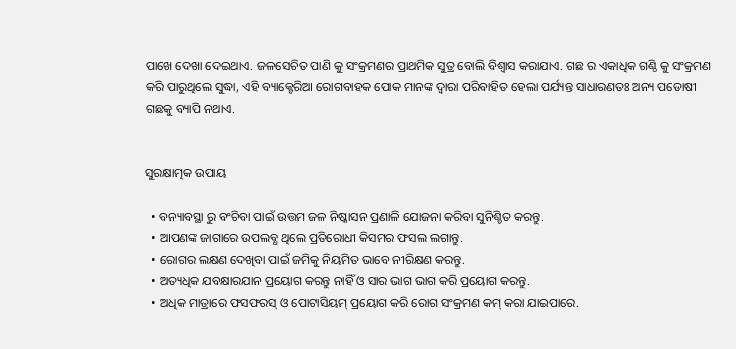ପାଖେ ଦେଖା ଦେଇଥାଏ. ଜଳସେଚିତ ପାଣି କୁ ସଂକ୍ରମଣର ପ୍ରାଥମିକ ସୁତ୍ର ବୋଲି ବିଶ୍ୱାସ କରାଯାଏ. ଗଛ ର ଏକାଧିକ ଗଣ୍ଠି କୁ ସଂକ୍ରମଣ କରି ପାରୁଥିଲେ ସୁଦ୍ଧା, ଏହି ବ୍ୟାକ୍ଟେରିଆ ରୋଗବାହକ ପୋକ ମାନଙ୍କ ଦ୍ୱାରା ପରିବାହିତ ହେଲା ପର୍ଯ୍ୟନ୍ତ ସାଧାରଣତଃ ଅନ୍ୟ ପଡୋଷୀ ଗଛକୁ ବ୍ୟାପି ନଥାଏ.


ସୁରକ୍ଷାତ୍ମକ ଉପାୟ

  • ବନ୍ୟାବସ୍ଥା ରୁ ବଂଚିବା ପାଇଁ ଉତ୍ତମ ଜଳ ନିଷ୍କାସନ ପ୍ରଣାଳି ଯୋଜନା କରିବା ସୁନିଶ୍ଚିତ କରନ୍ତୁ.
  • ଆପଣଙ୍କ ଜାଗାରେ ଉପଲବ୍ଧ ଥିଲେ ପ୍ରତିରୋଧୀ କିସମର ଫସଲ ଲଗାନ୍ତୁ.
  • ରୋଗର ଲକ୍ଷଣ ଦେଖିବା ପାଇଁ ଜମିକୁ ନିୟମିତ ଭାବେ ନୀରିକ୍ଷଣ କରନ୍ତୁ.
  • ଅତ୍ୟଧିକ ଯବକ୍ଷାରଯାନ ପ୍ରୟୋଗ କରନ୍ତୁ ନାହିଁ ଓ ସାର ଭାଗ ଭାଗ କରି ପ୍ରୟୋଗ କରନ୍ତୁ.
  • ଅଧିକ ମାତ୍ରାରେ ଫସଫରସ୍ ଓ ପୋଟାସିୟମ୍ ପ୍ରୟୋଗ କରି ରୋଗ ସଂକ୍ରମଣ କମ୍ କରା ଯାଇପାରେ.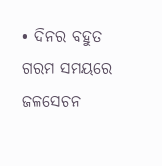• ଦିନର ବହୁତ ଗରମ ସମୟରେ ଜଳସେଚନ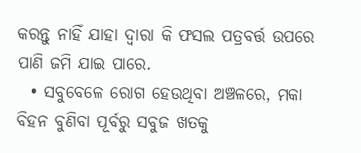କରନ୍ତୁ ନାହିଁ ଯାହା ଦ୍ୱାରା କି ଫସଲ ପତ୍ରବର୍ତ୍ତ ଉପରେ ପାଣି ଜମି ଯାଇ ପାରେ.
  • ସବୁବେଳେ ରୋଗ ହେଉଥିବା ଅଞ୍ଚଳରେ, ମକା ବିହନ ବୁଣିବା ପୂର୍ବରୁ ସବୁଜ ଖତକୁ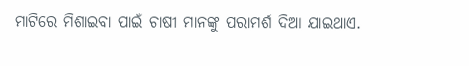ମାଟିରେ ମିଶାଇବା ପାଇଁ ଚାଷୀ ମାନଙ୍କୁ ପରାମର୍ଶ ଦିଆ ଯାଇଥାଏ.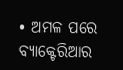• ଅମଳ ପରେ ବ୍ୟାକ୍ଟେରିଆର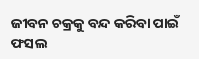ଜୀବନ ଚକ୍ରକୁ ବନ୍ଦ କରିବା ପାଇଁ ଫସଲ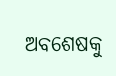ଅବଶେଷକୁ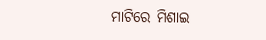ମାଟିରେ ମିଶାଇ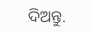ଦିଅନ୍ତୁ.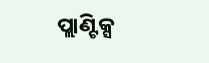ପ୍ଲାଣ୍ଟିକ୍ସ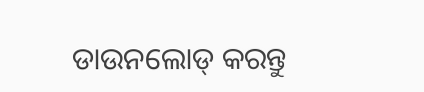ଡାଉନଲୋଡ୍ କରନ୍ତୁ